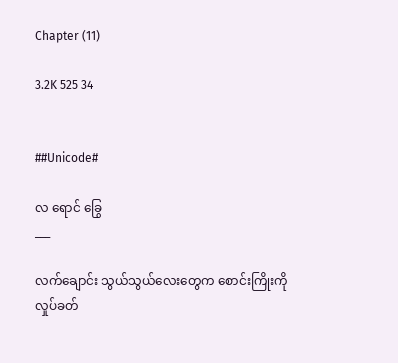Chapter (11)

3.2K 525 34


##Unicode#

လ ရောင် ခြွေ
___

လက်ချောင်း သွယ်သွယ်လေးတွေက စောင်းကြိုးကို လှုပ်ခတ်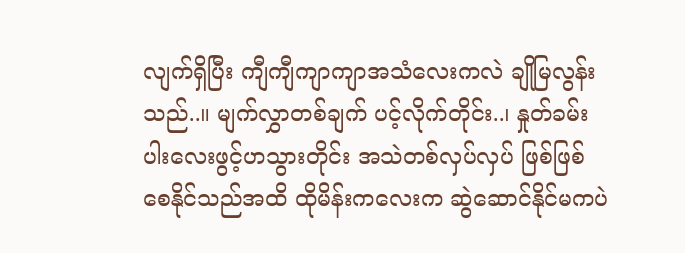လျက်ရှိပြီး ကျီကျီကျာကျာအသံလေးကလဲ ချိုမြလွန်းသည်..။ မျက်လွှာတစ်ချက် ပင့်လိုက်တိုင်း..၊ နှုတ်ခမ်းပါးလေးဖွင့်ဟသွားတိုင်း အသဲတစ်လှပ်လှပ် ဖြစ်ဖြစ်စေနိုင်သည်အထိ ထိုမိန်းကလေးက ဆွဲဆောင်နိုင်မကပဲ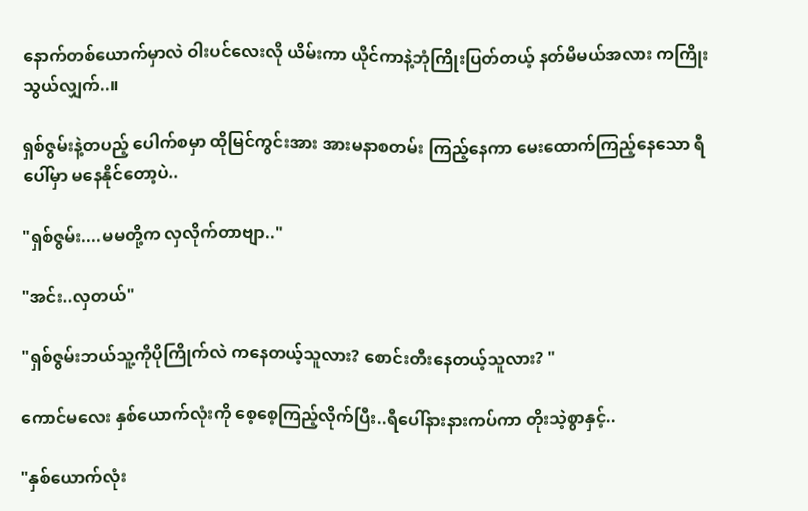နောက်တစ်ယောက်မှာလဲ ဝါးပင်လေးလို ယိမ်းကာ ယိုင်ကာနဲ့ဘုံကြိုးပြတ်တယ့် နတ်မိမယ်အလား ကကြိုးသွယ်လျှက်..။

ရှစ်ဇွမ်းနဲ့တပည့် ပေါက်စမှာ ထိုမြင်ကွင်းအား အားမနာစတမ်း ကြည့်နေကာ မေးထောက်ကြည့်နေသော ရီပေါ်မှာ မနေနိုင်တော့ပဲ..

"ရှစ်ဇွမ်း....မမတို့က လှလိုက်တာဗျာ.."

"အင်း..လှတယ်"

"ရှစ်ဇွမ်းဘယ်သူ့ကိုပိုကြိုက်လဲ ကနေတယ့်သူလား? စောင်းတီးနေတယ့်သူလား? "

ကောင်မလေး နှစ်ယောက်လုံးကို စေ့စေ့ကြည့်လိုက်ပြီး..ရီပေါ်နားနားကပ်ကာ တိုးသဲ့စွာနှင့်..

"နှစ်ယောက်လုံး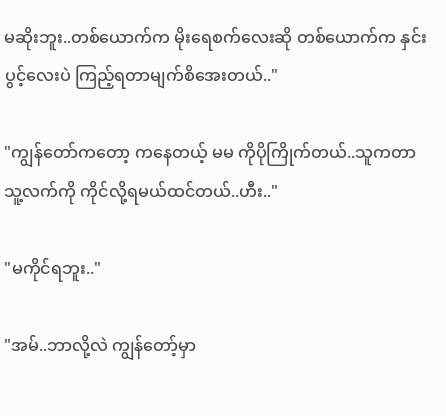မဆိုးဘူး..တစ်ယောက်က မိုးရေစက်လေးဆို တစ်ယောက်က နှင်းပွင့်လေးပဲ ကြည့်ရတာမျက်စိအေးတယ်.."

"ကျွန်တော်ကတော့ ကနေတယ့် မမ ကိုပိုကြိုက်တယ်..သူကတာ သူ့လက်ကို ကိုင်လို့ရမယ်ထင်တယ်..ဟီး.."

"မကိုင်ရဘူး.."

"အမ်..ဘာလို့လဲ ကျွန်တော့်မှာ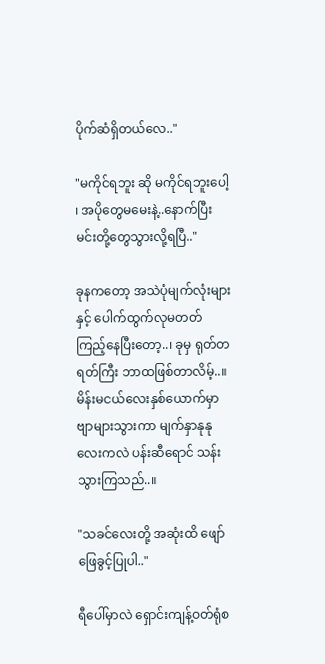ပိုက်ဆံရှိတယ်လေ.."

"မကိုင်ရဘူး ဆို မကိုင်ရဘူးပေါ့ ၊ အပိုတွေမမေးနဲ့..နောက်ပြီး မင်းတို့တွေသွားလို့ရပြီ.."

ခုနကတော့ အသဲပုံမျက်လုံးများနှင့် ပေါက်ထွက်လုမတတ် ကြည့်နေပြီးတော့..၊ ခုမှ ရုတ်တရတ်ကြီး ဘာထဖြစ်တာလိမ့်..။ မိန်းမငယ်လေးနှစ်ယောက်မှာ ဗျာများသွားကာ မျက်နှာနုနုလေးကလဲ ပန်းဆီရောင် သန်းသွားကြသည်..။

"သခင်လေးတို့ အဆုံးထိ ဖျော်ဖြေခွင့်ပြုပါ.."

ရီပေါ်မှာလဲ ရှောင်းကျန့်ဝတ်ရုံစ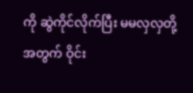ကို ဆွဲကိုင်လိုက်ပြီး မမလှလှတို့အတွက် ဝိုင်း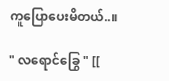ကူပြောပေးမိတယ်..။

" လရောင်ခြွေ " [[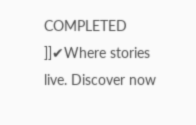COMPLETED ]]✔Where stories live. Discover now